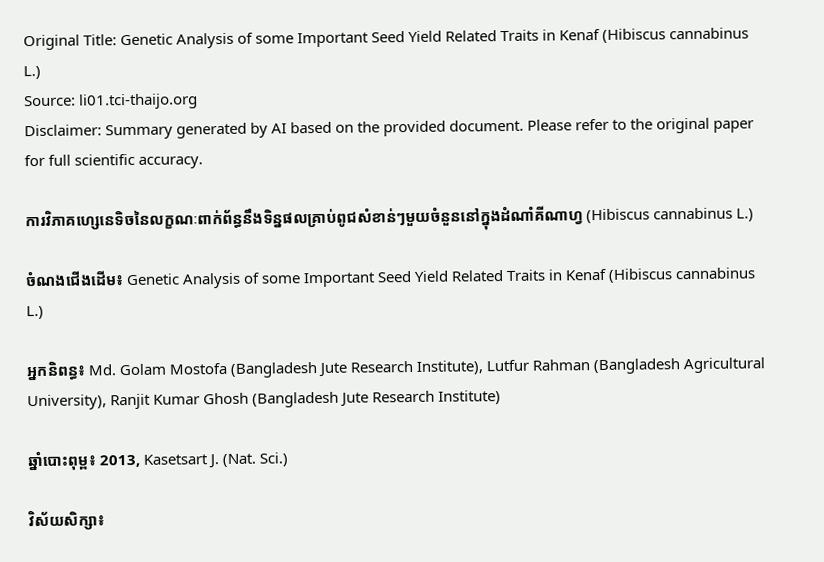Original Title: Genetic Analysis of some Important Seed Yield Related Traits in Kenaf (Hibiscus cannabinus L.)
Source: li01.tci-thaijo.org
Disclaimer: Summary generated by AI based on the provided document. Please refer to the original paper for full scientific accuracy.

ការវិភាគហ្សេនេទិចនៃលក្ខណៈពាក់ព័ន្ធនឹងទិន្នផលគ្រាប់ពូជសំខាន់ៗមួយចំនួននៅក្នុងដំណាំគីណាហ្វ (Hibiscus cannabinus L.)

ចំណងជើងដើម៖ Genetic Analysis of some Important Seed Yield Related Traits in Kenaf (Hibiscus cannabinus L.)

អ្នកនិពន្ធ៖ Md. Golam Mostofa (Bangladesh Jute Research Institute), Lutfur Rahman (Bangladesh Agricultural University), Ranjit Kumar Ghosh (Bangladesh Jute Research Institute)

ឆ្នាំបោះពុម្ព៖ 2013, Kasetsart J. (Nat. Sci.)

វិស័យសិក្សា៖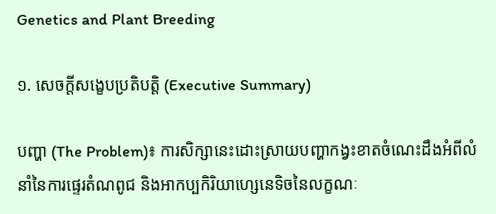Genetics and Plant Breeding

១. សេចក្តីសង្ខេបប្រតិបត្តិ (Executive Summary)

បញ្ហា (The Problem)៖ ការសិក្សានេះដោះស្រាយបញ្ហាកង្វះខាតចំណេះដឹងអំពីលំនាំនៃការផ្ទេរតំណពូជ និងអាកប្បកិរិយាហ្សេនេទិចនៃលក្ខណៈ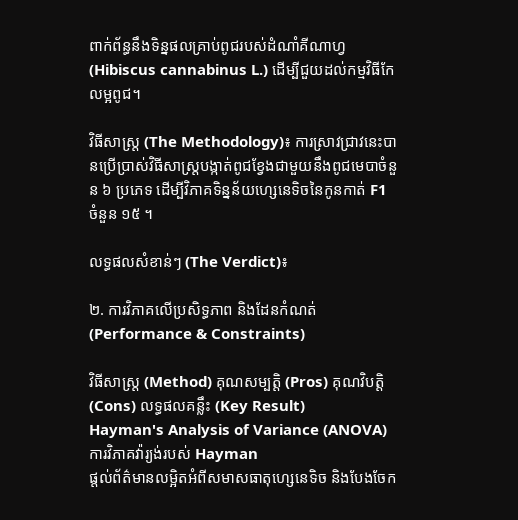ពាក់ព័ន្ធនឹងទិន្នផលគ្រាប់ពូជរបស់ដំណាំគីណាហ្វ (Hibiscus cannabinus L.) ដើម្បីជួយដល់កម្មវិធីកែលម្អពូជ។

វិធីសាស្ត្រ (The Methodology)៖ ការស្រាវជ្រាវនេះបានប្រើប្រាស់វិធីសាស្ត្របង្កាត់ពូជខ្វែងជាមួយនឹងពូជមេបាចំនួន ៦ ប្រភេទ ដើម្បីវិភាគទិន្នន័យហ្សេនេទិចនៃកូនកាត់ F1 ចំនួន ១៥ ។

លទ្ធផលសំខាន់ៗ (The Verdict)៖

២. ការវិភាគលើប្រសិទ្ធភាព និងដែនកំណត់ (Performance & Constraints)

វិធីសាស្ត្រ (Method) គុណសម្បត្តិ (Pros) គុណវិបត្តិ (Cons) លទ្ធផលគន្លឹះ (Key Result)
Hayman's Analysis of Variance (ANOVA)
ការវិភាគវ៉ារ្យង់របស់ Hayman
ផ្តល់ព័ត៌មានលម្អិតអំពីសមាសធាតុហ្សេនេទិច និងបែងចែក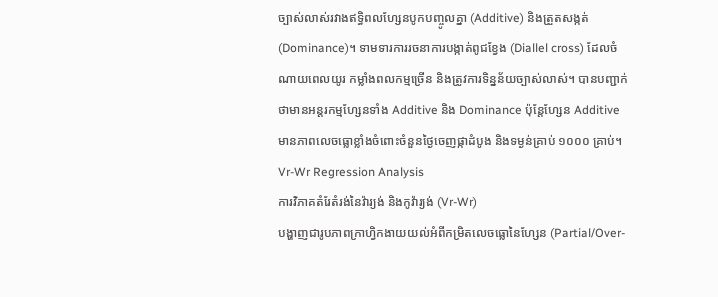ច្បាស់លាស់រវាងឥទ្ធិពលហ្សែនបូកបញ្ចូលគ្នា (Additive) និងត្រួតសង្កត់ (Dominance)។ ទាមទារការរចនាការបង្កាត់ពូជខ្វែង (Diallel cross) ដែលចំណាយពេលយូរ កម្លាំងពលកម្មច្រើន និងត្រូវការទិន្នន័យច្បាស់លាស់។ បានបញ្ជាក់ថាមានអន្តរកម្មហ្សែនទាំង Additive និង Dominance ប៉ុន្តែហ្សែន Additive មានភាពលេចធ្លោខ្លាំងចំពោះចំនួនថ្ងៃចេញផ្កាដំបូង និងទម្ងន់គ្រាប់ ១០០០ គ្រាប់។
Vr-Wr Regression Analysis
ការវិភាគតំរែតំរង់នៃវ៉ារ្យង់ និងកូវ៉ារ្យង់ (Vr-Wr)
បង្ហាញជារូបភាពក្រាហ្វិកងាយយល់អំពីកម្រិតលេចធ្លោនៃហ្សែន (Partial/Over-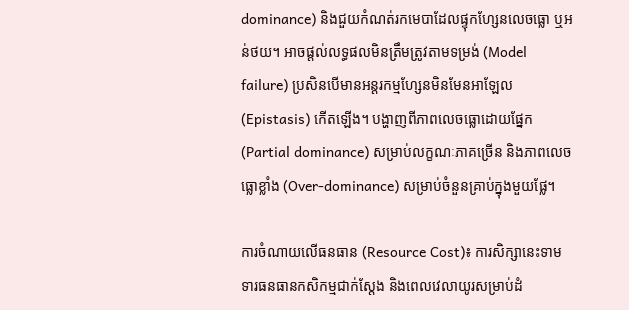dominance) និងជួយកំណត់រកមេបាដែលផ្ទុកហ្សែនលេចធ្លោ ឬអន់ថយ។ អាចផ្តល់លទ្ធផលមិនត្រឹមត្រូវតាមទម្រង់ (Model failure) ប្រសិនបើមានអន្តរកម្មហ្សែនមិនមែនអាឡែល (Epistasis) កើតឡើង។ បង្ហាញពីភាពលេចធ្លោដោយផ្នែក (Partial dominance) សម្រាប់លក្ខណៈភាគច្រើន និងភាពលេចធ្លោខ្លាំង (Over-dominance) សម្រាប់ចំនួនគ្រាប់ក្នុងមួយផ្លែ។

ការចំណាយលើធនធាន (Resource Cost)៖ ការសិក្សានេះទាមទារធនធានកសិកម្មជាក់ស្តែង និងពេលវេលាយូរសម្រាប់ដំ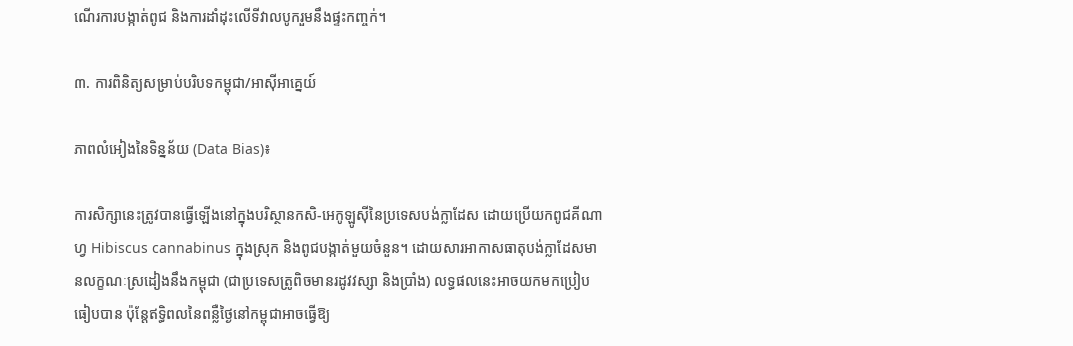ណើរការបង្កាត់ពូជ និងការដាំដុះលើទីវាលបូករួមនឹងផ្ទះកញ្ចក់។

៣. ការពិនិត្យសម្រាប់បរិបទកម្ពុជា/អាស៊ីអាគ្នេយ៍

ភាពលំអៀងនៃទិន្នន័យ (Data Bias)៖

ការសិក្សានេះត្រូវបានធ្វើឡើងនៅក្នុងបរិស្ថានកសិ-អេកូឡូស៊ីនៃប្រទេសបង់ក្លាដែស ដោយប្រើយកពូជគីណាហ្វ Hibiscus cannabinus ក្នុងស្រុក និងពូជបង្កាត់មួយចំនួន។ ដោយសារអាកាសធាតុបង់ក្លាដែសមានលក្ខណៈស្រដៀងនឹងកម្ពុជា (ជាប្រទេសត្រូពិចមានរដូវវស្សា និងប្រាំង) លទ្ធផលនេះអាចយកមកប្រៀបធៀបបាន ប៉ុន្តែឥទ្ធិពលនៃពន្លឺថ្ងៃនៅកម្ពុជាអាចធ្វើឱ្យ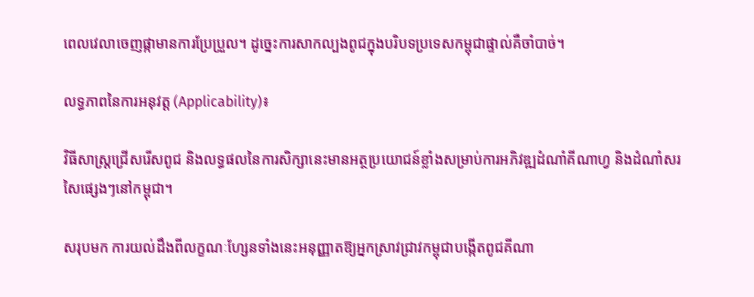ពេលវេលាចេញផ្កាមានការប្រែប្រួល។ ដូច្នេះការសាកល្បងពូជក្នុងបរិបទប្រទេសកម្ពុជាផ្ទាល់គឺចាំបាច់។

លទ្ធភាពនៃការអនុវត្ត (Applicability)៖

វិធីសាស្ត្រជ្រើសរើសពូជ និងលទ្ធផលនៃការសិក្សានេះមានអត្ថប្រយោជន៍ខ្លាំងសម្រាប់ការអភិវឌ្ឍដំណាំគីណាហ្វ និងដំណាំសរសៃផ្សេងៗនៅកម្ពុជា។

សរុបមក ការយល់ដឹងពីលក្ខណៈហ្សែនទាំងនេះអនុញ្ញាតឱ្យអ្នកស្រាវជ្រាវកម្ពុជាបង្កើតពូជគីណា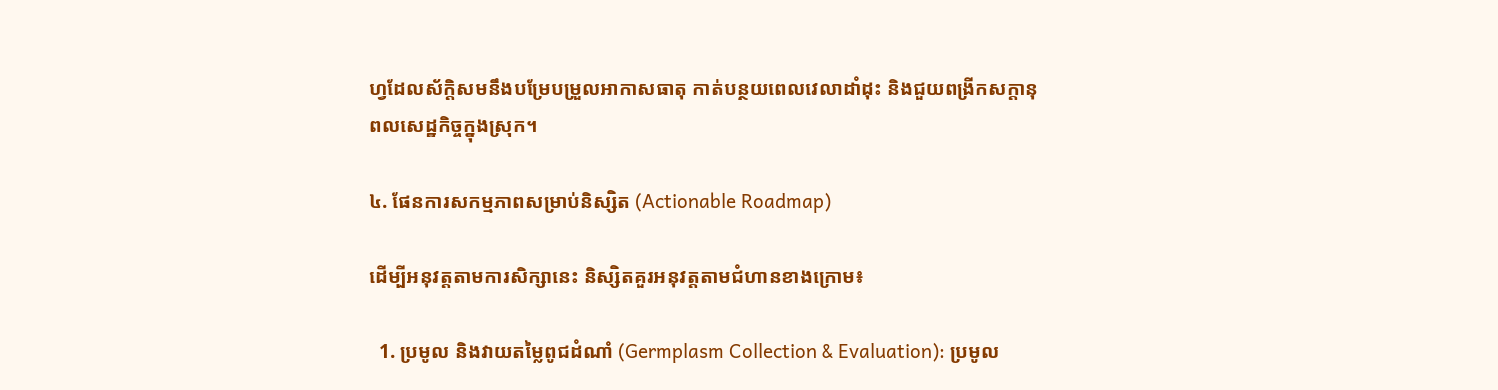ហ្វដែលស័ក្តិសមនឹងបម្រែបម្រួលអាកាសធាតុ កាត់បន្ថយពេលវេលាដាំដុះ និងជួយពង្រីកសក្តានុពលសេដ្ឋកិច្ចក្នុងស្រុក។

៤. ផែនការសកម្មភាពសម្រាប់និស្សិត (Actionable Roadmap)

ដើម្បីអនុវត្តតាមការសិក្សានេះ និស្សិតគួរអនុវត្តតាមជំហានខាងក្រោម៖

  1. ប្រមូល និងវាយតម្លៃពូជដំណាំ (Germplasm Collection & Evaluation): ប្រមូល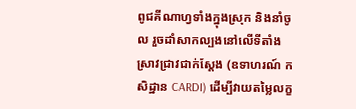ពូជគីណាហ្វទាំងក្នុងស្រុក និងនាំចូល រួចដាំសាកល្បងនៅលើទីតាំងស្រាវជ្រាវជាក់ស្តែង (ឧទាហរណ៍ កសិដ្ឋាន CARDI) ដើម្បីវាយតម្លៃលក្ខ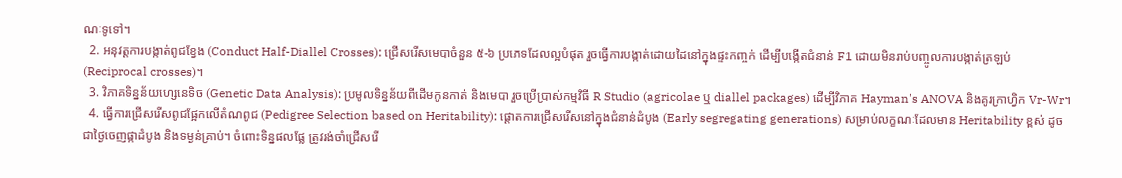ណៈទូទៅ។
  2. អនុវត្តការបង្កាត់ពូជខ្វែង (Conduct Half-Diallel Crosses): ជ្រើសរើសមេបាចំនួន ៥-៦ ប្រភេទដែលល្អបំផុត រួចធ្វើការបង្កាត់ដោយដៃនៅក្នុងផ្ទះកញ្ចក់ ដើម្បីបង្កើតជំនាន់ F1 ដោយមិនរាប់បញ្ចូលការបង្កាត់ត្រឡប់ (Reciprocal crosses)។
  3. វិភាគទិន្នន័យហ្សេនេទិច (Genetic Data Analysis): ប្រមូលទិន្នន័យពីដើមកូនកាត់ និងមេបា រួចប្រើប្រាស់កម្មវិធី R Studio (agricolae ឬ diallel packages) ដើម្បីវិភាគ Hayman's ANOVA និងគូរក្រាហ្វិក Vr-Wr។
  4. ធ្វើការជ្រើសរើសពូជផ្អែកលើតំណពូជ (Pedigree Selection based on Heritability): ផ្តោតការជ្រើសរើសនៅក្នុងជំនាន់ដំបូង (Early segregating generations) សម្រាប់លក្ខណៈដែលមាន Heritability ខ្ពស់ ដូចជាថ្ងៃចេញផ្កាដំបូង និងទម្ងន់គ្រាប់។ ចំពោះទិន្នផលផ្លែ ត្រូវរង់ចាំជ្រើសរើ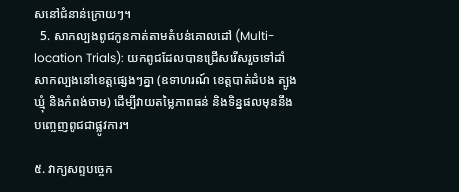សនៅជំនាន់ក្រោយៗ។
  5. សាកល្បងពូជកូនកាត់តាមតំបន់គោលដៅ (Multi-location Trials): យកពូជដែលបានជ្រើសរើសរួចទៅដាំសាកល្បងនៅខេត្តផ្សេងៗគ្នា (ឧទាហរណ៍ ខេត្តបាត់ដំបង ត្បូងឃ្មុំ និងកំពង់ចាម) ដើម្បីវាយតម្លៃភាពធន់ និងទិន្នផលមុននឹងបញ្ចេញពូជជាផ្លូវការ។

៥. វាក្យសព្ទបច្ចេក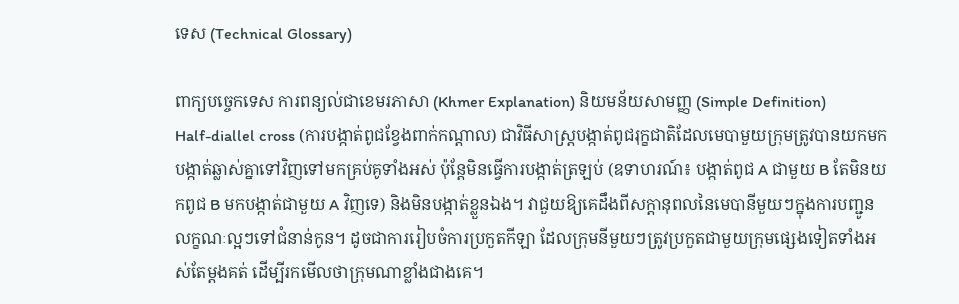ទេស (Technical Glossary)

ពាក្យបច្ចេកទេស ការពន្យល់ជាខេមរភាសា (Khmer Explanation) និយមន័យសាមញ្ញ (Simple Definition)
Half-diallel cross (ការបង្កាត់ពូជខ្វែងពាក់កណ្តាល) ជាវិធីសាស្ត្របង្កាត់ពូជរុក្ខជាតិដែលមេបាមួយក្រុមត្រូវបានយកមកបង្កាត់ឆ្លាស់គ្នាទៅវិញទៅមកគ្រប់គូទាំងអស់ ប៉ុន្តែមិនធ្វើការបង្កាត់ត្រឡប់ (ឧទាហរណ៍៖ បង្កាត់ពូជ A ជាមួយ B តែមិនយកពូជ B មកបង្កាត់ជាមួយ A វិញទេ) និងមិនបង្កាត់ខ្លួនឯង។ វាជួយឱ្យគេដឹងពីសក្តានុពលនៃមេបានីមួយៗក្នុងការបញ្ជូនលក្ខណៈល្អៗទៅជំនាន់កូន។ ដូចជាការរៀបចំការប្រកួតកីឡា ដែលក្រុមនីមួយៗត្រូវប្រកួតជាមួយក្រុមផ្សេងទៀតទាំងអស់តែម្តងគត់ ដើម្បីរកមើលថាក្រុមណាខ្លាំងជាងគេ។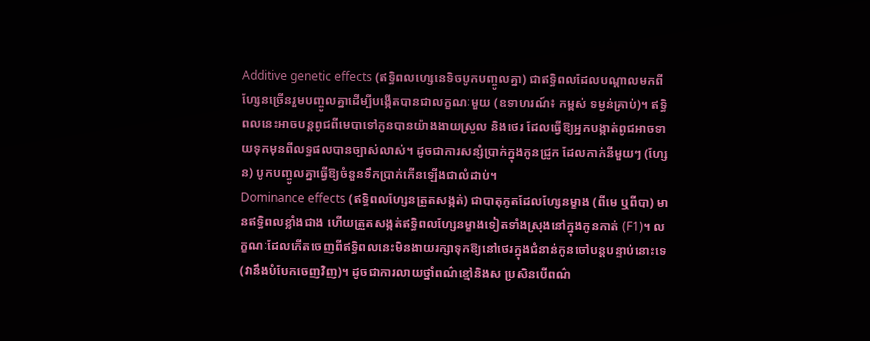Additive genetic effects (ឥទ្ធិពលហ្សេនេទិចបូកបញ្ចូលគ្នា) ជាឥទ្ធិពលដែលបណ្តាលមកពីហ្សែនច្រើនរួមបញ្ចូលគ្នាដើម្បីបង្កើតបានជាលក្ខណៈមួយ (ឧទាហរណ៍៖ កម្ពស់ ទម្ងន់គ្រាប់)។ ឥទ្ធិពលនេះអាចបន្តពូជពីមេបាទៅកូនបានយ៉ាងងាយស្រួល និងថេរ ដែលធ្វើឱ្យអ្នកបង្កាត់ពូជអាចទាយទុកមុនពីលទ្ធផលបានច្បាស់លាស់។ ដូចជាការសន្សំប្រាក់ក្នុងកូនជ្រូក ដែលកាក់នីមួយៗ (ហ្សែន) បូកបញ្ចូលគ្នាធ្វើឱ្យចំនួនទឹកប្រាក់កើនឡើងជាលំដាប់។
Dominance effects (ឥទ្ធិពលហ្សែនត្រួតសង្កត់) ជាបាតុភូតដែលហ្សែនម្ខាង (ពីមេ ឬពីបា) មានឥទ្ធិពលខ្លាំងជាង ហើយត្រួតសង្កត់ឥទ្ធិពលហ្សែនម្ខាងទៀតទាំងស្រុងនៅក្នុងកូនកាត់ (F1)។ លក្ខណៈដែលកើតចេញពីឥទ្ធិពលនេះមិនងាយរក្សាទុកឱ្យនៅថេរក្នុងជំនាន់កូនចៅបន្តបន្ទាប់នោះទេ (វានឹងបំបែកចេញវិញ)។ ដូចជាការលាយថ្នាំពណ៌ខ្មៅនិងស ប្រសិនបើពណ៌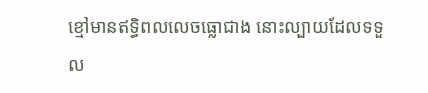ខ្មៅមានឥទ្ធិពលលេចធ្លោជាង នោះល្បាយដែលទទួល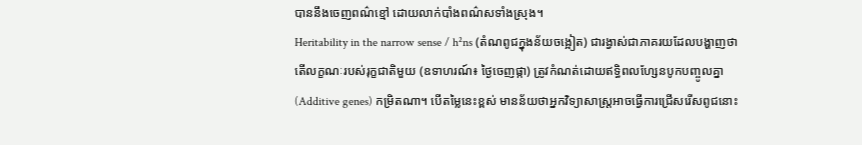បាននឹងចេញពណ៌ខ្មៅ ដោយលាក់បាំងពណ៌សទាំងស្រុង។
Heritability in the narrow sense / h²ns (តំណពូជក្នុងន័យចង្អៀត) ជារង្វាស់ជាភាគរយដែលបង្ហាញថា តើលក្ខណៈរបស់រុក្ខជាតិមួយ (ឧទាហរណ៍៖ ថ្ងៃចេញផ្កា) ត្រូវកំណត់ដោយឥទ្ធិពលហ្សែនបូកបញ្ចូលគ្នា (Additive genes) កម្រិតណា។ បើតម្លៃនេះខ្ពស់ មានន័យថាអ្នកវិទ្យាសាស្ត្រអាចធ្វើការជ្រើសរើសពូជនោះ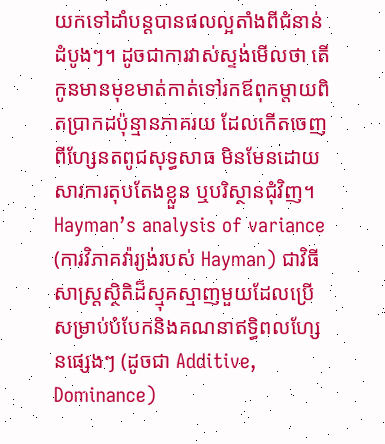យកទៅដាំបន្តបានផលល្អតាំងពីជំនាន់ដំបូងៗ។ ដូចជាការវាស់ស្ទង់មើលថា តើកូនមានមុខមាត់កាត់ទៅរកឪពុកម្តាយពិតប្រាកដប៉ុន្មានភាគរយ ដែលកើតចេញពីហ្សែនតពូជសុទ្ធសាធ មិនមែនដោយសារការតុបតែងខ្លួន ឬបរិស្ថានជុំវិញ។
Hayman’s analysis of variance (ការវិភាគវ៉ារ្យង់របស់ Hayman) ជាវិធីសាស្ត្រស្ថិតិដ៏ស្មុគស្មាញមួយដែលប្រើសម្រាប់បំបែកនិងគណនាឥទ្ធិពលហ្សែនផ្សេងៗ (ដូចជា Additive, Dominance)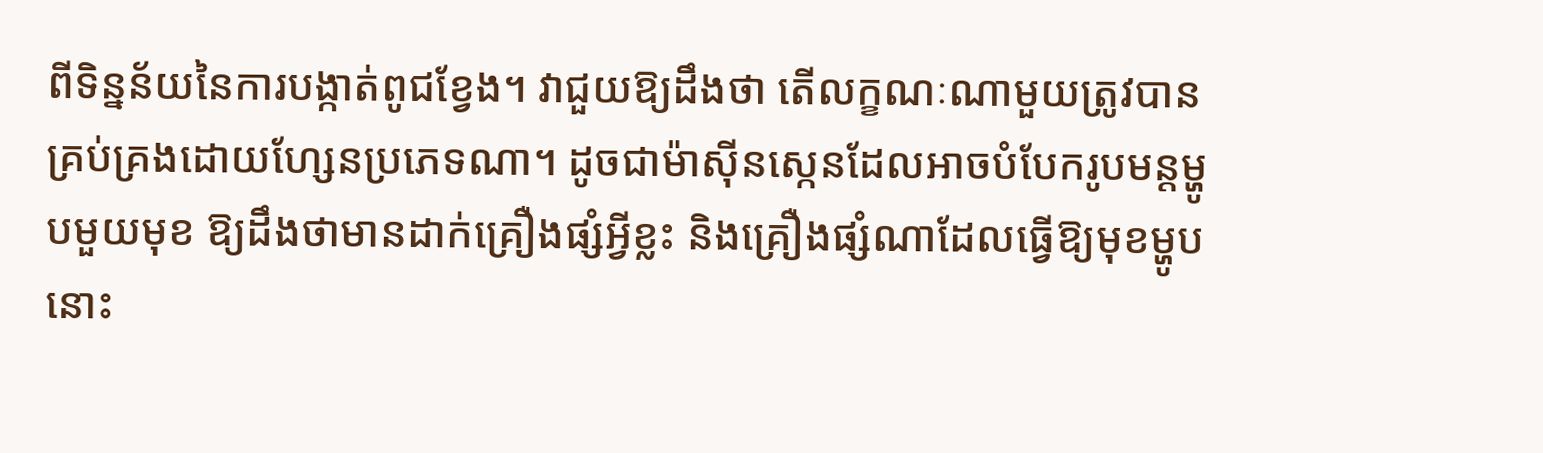ពីទិន្នន័យនៃការបង្កាត់ពូជខ្វែង។ វាជួយឱ្យដឹងថា តើលក្ខណៈណាមួយត្រូវបានគ្រប់គ្រងដោយហ្សែនប្រភេទណា។ ដូចជាម៉ាស៊ីនស្កេនដែលអាចបំបែករូបមន្តម្ហូបមួយមុខ ឱ្យដឹងថាមានដាក់គ្រឿងផ្សំអ្វីខ្លះ និងគ្រឿងផ្សំណាដែលធ្វើឱ្យមុខម្ហូបនោះ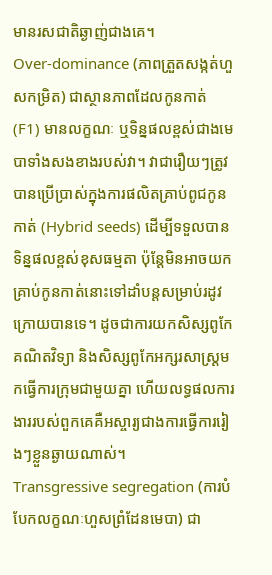មានរសជាតិឆ្ងាញ់ជាងគេ។
Over-dominance (ភាពត្រួតសង្កត់ហួសកម្រិត) ជាស្ថានភាពដែលកូនកាត់ (F1) មានលក្ខណៈ ឬទិន្នផលខ្ពស់ជាងមេបាទាំងសងខាងរបស់វា។ វាជារឿយៗត្រូវបានប្រើប្រាស់ក្នុងការផលិតគ្រាប់ពូជកូនកាត់ (Hybrid seeds) ដើម្បីទទួលបានទិន្នផលខ្ពស់ខុសធម្មតា ប៉ុន្តែមិនអាចយកគ្រាប់កូនកាត់នោះទៅដាំបន្តសម្រាប់រដូវក្រោយបានទេ។ ដូចជាការយកសិស្សពូកែគណិតវិទ្យា និងសិស្សពូកែអក្សរសាស្ត្រមកធ្វើការក្រុមជាមួយគ្នា ហើយលទ្ធផលការងាររបស់ពួកគេគឺអស្ចារ្យជាងការធ្វើការរៀងៗខ្លួនឆ្ងាយណាស់។
Transgressive segregation (ការបំបែកលក្ខណៈហួសព្រំដែនមេបា) ជា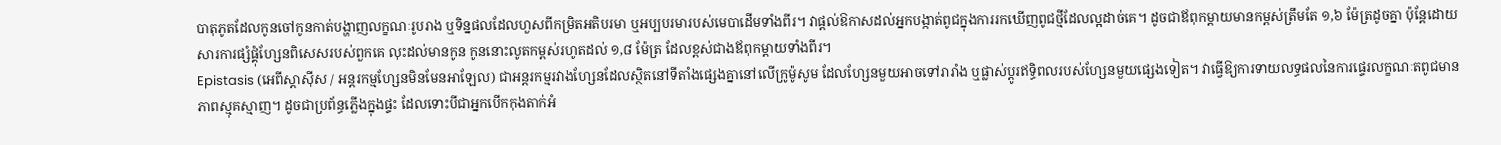បាតុភូតដែលកូនចៅកូនកាត់បង្ហាញលក្ខណៈរូបរាង ឬទិន្នផលដែលហួសពីកម្រិតអតិបរមា ឬអប្បបរមារបស់មេបាដើមទាំងពីរ។ វាផ្តល់ឱកាសដល់អ្នកបង្កាត់ពូជក្នុងការរកឃើញពូជថ្មីដែលល្អដាច់គេ។ ដូចជាឪពុកម្តាយមានកម្ពស់ត្រឹមតែ ១,៦ ម៉ែត្រដូចគ្នា ប៉ុន្តែដោយសារការផ្សំផ្គុំហ្សែនពិសេសរបស់ពួកគេ លុះដល់មានកូន កូននោះលូតកម្ពស់រហូតដល់ ១,៨ ម៉ែត្រ ដែលខ្ពស់ជាងឪពុកម្តាយទាំងពីរ។
Epistasis (អេពីស្តាស៊ីស / អន្តរកម្មហ្សែនមិនមែនអាឡែល) ជាអន្តរកម្មរវាងហ្សែនដែលស្ថិតនៅទីតាំងផ្សេងគ្នានៅលើក្រូម៉ូសូម ដែលហ្សែនមួយអាចទៅរារាំង ឬផ្លាស់ប្តូរឥទ្ធិពលរបស់ហ្សែនមួយផ្សេងទៀត។ វាធ្វើឱ្យការទាយលទ្ធផលនៃការផ្ទេរលក្ខណៈតពូជមានភាពស្មុគស្មាញ។ ដូចជាប្រព័ន្ធភ្លើងក្នុងផ្ទះ ដែលទោះបីជាអ្នកបើកកុងតាក់អំ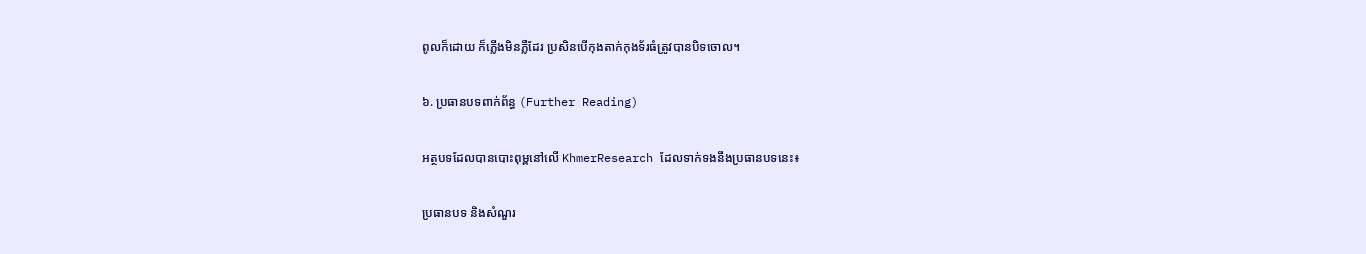ពូលក៏ដោយ ក៏ភ្លើងមិនភ្លឺដែរ ប្រសិនបើកុងតាក់កុងទ័រធំត្រូវបានបិទចោល។

៦. ប្រធានបទពាក់ព័ន្ធ (Further Reading)

អត្ថបទដែលបានបោះពុម្ពនៅលើ KhmerResearch ដែលទាក់ទងនឹងប្រធានបទនេះ៖

ប្រធានបទ និងសំណួរ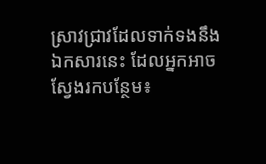ស្រាវជ្រាវដែលទាក់ទងនឹងឯកសារនេះ ដែលអ្នកអាចស្វែងរកបន្ថែម៖